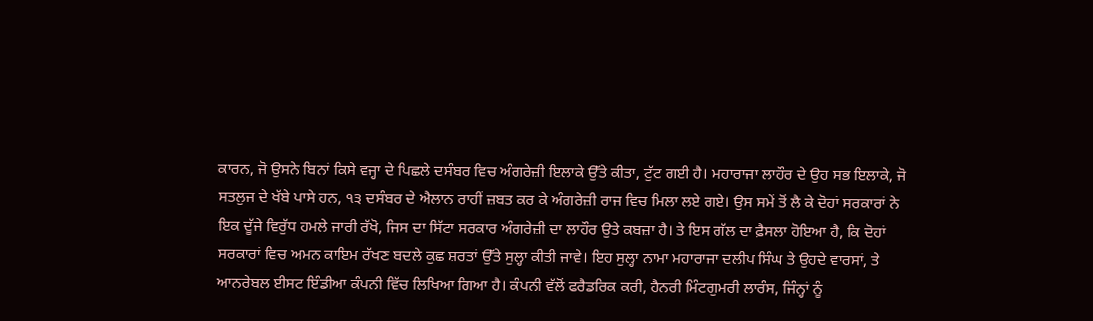ਕਾਰਨ, ਜੋ ਉਸਨੇ ਬਿਨਾਂ ਕਿਸੇ ਵਜ੍ਹਾ ਦੇ ਪਿਛਲੇ ਦਸੰਬਰ ਵਿਚ ਅੰਗਰੇਜ਼ੀ ਇਲਾਕੇ ਉੱਤੇ ਕੀਤਾ, ਟੁੱਟ ਗਈ ਹੈ। ਮਹਾਰਾਜਾ ਲਾਹੌਰ ਦੇ ਉਹ ਸਭ ਇਲਾਕੇ, ਜੋ ਸਤਲੁਜ ਦੇ ਖੱਬੇ ਪਾਸੇ ਹਨ, ੧੩ ਦਸੰਬਰ ਦੇ ਐਲਾਨ ਰਾਹੀਂ ਜ਼ਬਤ ਕਰ ਕੇ ਅੰਗਰੇਜ਼ੀ ਰਾਜ ਵਿਚ ਮਿਲਾ ਲਏ ਗਏ। ਉਸ ਸਮੇਂ ਤੋਂ ਲੈ ਕੇ ਦੋਹਾਂ ਸਰਕਾਰਾਂ ਨੇ ਇਕ ਦੂੱਜੇ ਵਿਰੁੱਧ ਹਮਲੇ ਜਾਰੀ ਰੱਖੋ, ਜਿਸ ਦਾ ਸਿੱਟਾ ਸਰਕਾਰ ਅੰਗਰੇਜ਼ੀ ਦਾ ਲਾਹੌਰ ਉਤੇ ਕਬਜ਼ਾ ਹੈ। ਤੇ ਇਸ ਗੱਲ ਦਾ ਫ਼ੈਸਲਾ ਹੋਇਆ ਹੈ, ਕਿ ਦੋਹਾਂ ਸਰਕਾਰਾਂ ਵਿਚ ਅਮਨ ਕਾਇਮ ਰੱਖਣ ਬਦਲੇ ਕੁਛ ਸ਼ਰਤਾਂ ਉੱਤੇ ਸੁਲ੍ਹਾ ਕੀਤੀ ਜਾਵੇ। ਇਹ ਸੁਲ੍ਹਾ ਨਾਮਾ ਮਹਾਰਾਜਾ ਦਲੀਪ ਸਿੰਘ ਤੇ ਉਹਦੇ ਵਾਰਸਾਂ, ਤੇ ਆਨਰੇਬਲ ਈਸਟ ਇੰਡੀਆ ਕੰਪਨੀ ਵਿੱਚ ਲਿਖਿਆ ਗਿਆ ਹੈ। ਕੰਪਨੀ ਵੱਲੋਂ ਫਰੈਡਰਿਕ ਕਰੀ, ਹੈਨਰੀ ਮਿੰਟਗੁਮਰੀ ਲਾਰੰਸ, ਜਿੰਨ੍ਹਾਂ ਨੂੰ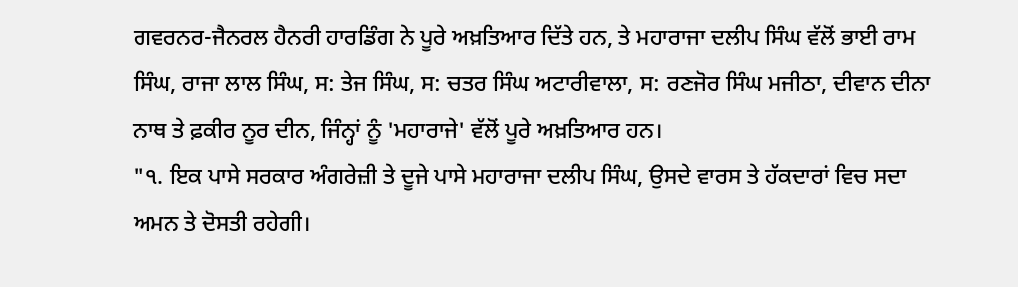ਗਵਰਨਰ-ਜੈਨਰਲ ਹੈਨਰੀ ਹਾਰਡਿੰਗ ਨੇ ਪੂਰੇ ਅਖ਼ਤਿਆਰ ਦਿੱਤੇ ਹਨ, ਤੇ ਮਹਾਰਾਜਾ ਦਲੀਪ ਸਿੰਘ ਵੱਲੋਂ ਭਾਈ ਰਾਮ ਸਿੰਘ, ਰਾਜਾ ਲਾਲ ਸਿੰਘ, ਸ: ਤੇਜ ਸਿੰਘ, ਸ: ਚਤਰ ਸਿੰਘ ਅਟਾਰੀਵਾਲਾ, ਸ: ਰਣਜੋਰ ਸਿੰਘ ਮਜੀਠਾ, ਦੀਵਾਨ ਦੀਨਾ ਨਾਥ ਤੇ ਫ਼ਕੀਰ ਨੂਰ ਦੀਨ, ਜਿੰਨ੍ਹਾਂ ਨੂੰ 'ਮਹਾਰਾਜੇ' ਵੱਲੋਂ ਪੂਰੇ ਅਖ਼ਤਿਆਰ ਹਨ।
"੧. ਇਕ ਪਾਸੇ ਸਰਕਾਰ ਅੰਗਰੇਜ਼ੀ ਤੇ ਦੂਜੇ ਪਾਸੇ ਮਹਾਰਾਜਾ ਦਲੀਪ ਸਿੰਘ, ਉਸਦੇ ਵਾਰਸ ਤੇ ਹੱਕਦਾਰਾਂ ਵਿਚ ਸਦਾ ਅਮਨ ਤੇ ਦੋਸਤੀ ਰਹੇਗੀ।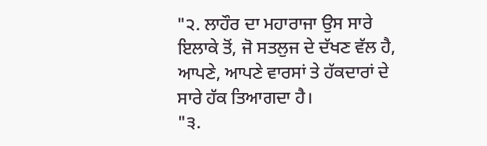"੨. ਲਾਹੌਰ ਦਾ ਮਹਾਰਾਜਾ ਉਸ ਸਾਰੇ ਇਲਾਕੇ ਤੋਂ, ਜੋ ਸਤਲੁਜ ਦੇ ਦੱਖਣ ਵੱਲ ਹੈ, ਆਪਣੇ, ਆਪਣੇ ਵਾਰਸਾਂ ਤੇ ਹੱਕਦਾਰਾਂ ਦੇ ਸਾਰੇ ਹੱਕ ਤਿਆਗਦਾ ਹੈ।
"੩.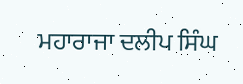ਮਹਾਰਾਜਾ ਦਲੀਪ ਸਿੰਘ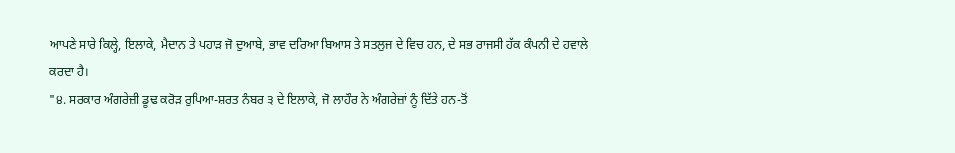ਆਪਣੇ ਸਾਰੇ ਕਿਲ੍ਹੇ, ਇਲਾਕੇ, ਮੈਦਾਨ ਤੇ ਪਹਾੜ ਜੋ ਦੁਆਬੇ, ਭਾਵ ਦਰਿਆ ਬਿਆਸ ਤੇ ਸਤਲੁਜ ਦੇ ਵਿਚ ਹਨ, ਦੇ ਸਭ ਰਾਜਸੀ ਹੱਕ ਕੰਪਨੀ ਦੇ ਹਵਾਲੇ ਕਰਦਾ ਹੈ।
"੪. ਸਰਕਾਰ ਅੰਗਰੇਜ਼ੀ ਡੂਢ ਕਰੋੜ ਰੁਪਿਆ-ਸ਼ਰਤ ਨੰਬਰ ੩ ਦੇ ਇਲਾਕੇ, ਜੋ ਲਾਹੌਰ ਨੇ ਅੰਗਰੇਜ਼ਾਂ ਨੂੰ ਦਿੱਤੇ ਹਨ-ਤੋਂ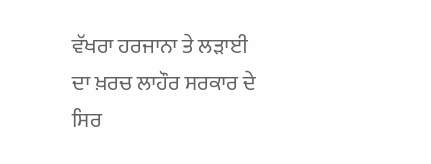ਵੱਖਰਾ ਹਰਜਾਨਾ ਤੇ ਲੜਾਈ ਦਾ ਖ਼ਰਚ ਲਾਹੌਰ ਸਰਕਾਰ ਦੇ ਸਿਰ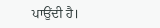ਪਾਉਂਦੀ ਹੈ।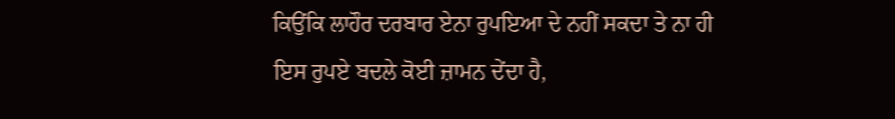ਕਿਉਂਕਿ ਲਾਹੌਰ ਦਰਬਾਰ ਏਨਾ ਰੁਪਇਆ ਦੇ ਨਹੀਂ ਸਕਦਾ ਤੇ ਨਾ ਹੀ ਇਸ ਰੁਪਏ ਬਦਲੇ ਕੋਈ ਜ਼ਾਮਨ ਦੇਂਦਾ ਹੈ,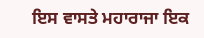ਇਸ ਵਾਸਤੇ ਮਹਾਰਾਜਾ ਇਕ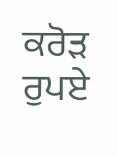ਕਰੋੜ ਰੁਪਏ